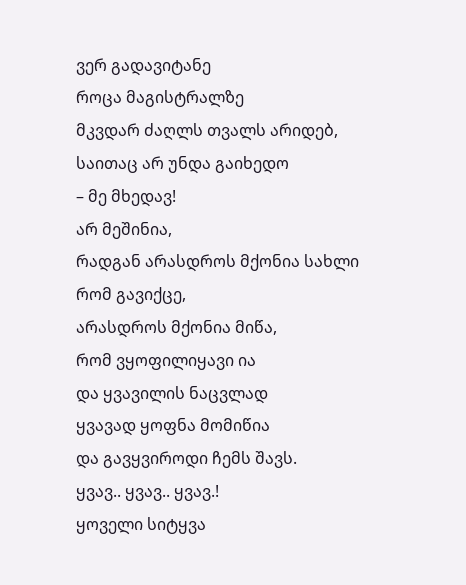ვერ გადავიტანე
როცა მაგისტრალზე
მკვდარ ძაღლს თვალს არიდებ,
საითაც არ უნდა გაიხედო
– მე მხედავ!
არ მეშინია,
რადგან არასდროს მქონია სახლი
რომ გავიქცე,
არასდროს მქონია მიწა,
რომ ვყოფილიყავი ია
და ყვავილის ნაცვლად
ყვავად ყოფნა მომიწია
და გავყვიროდი ჩემს შავს.
ყვავ.. ყვავ.. ყვავ.!
ყოველი სიტყვა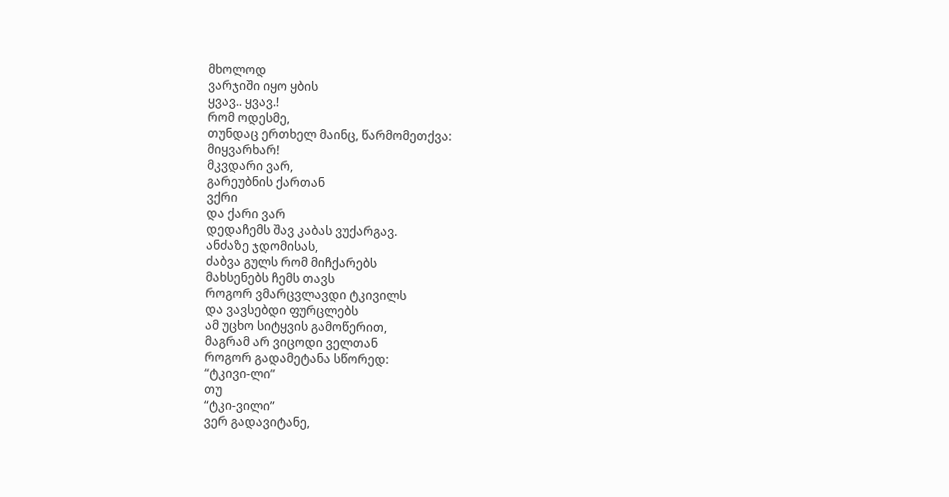მხოლოდ
ვარჯიში იყო ყბის
ყვავ.. ყვავ.!
რომ ოდესმე,
თუნდაც ერთხელ მაინც, წარმომეთქვა:
მიყვარხარ!
მკვდარი ვარ,
გარეუბნის ქართან
ვქრი
და ქარი ვარ
დედაჩემს შავ კაბას ვუქარგავ.
ანძაზე ჯდომისას,
ძაბვა გულს რომ მიჩქარებს
მახსენებს ჩემს თავს
როგორ ვმარცვლავდი ტკივილს
და ვავსებდი ფურცლებს
ამ უცხო სიტყვის გამოწერით,
მაგრამ არ ვიცოდი ველთან
როგორ გადამეტანა სწორედ:
“ტკივი-ლი”
თუ
“ტკი-ვილი”
ვერ გადავიტანე,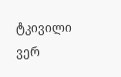ტკივილი ვერ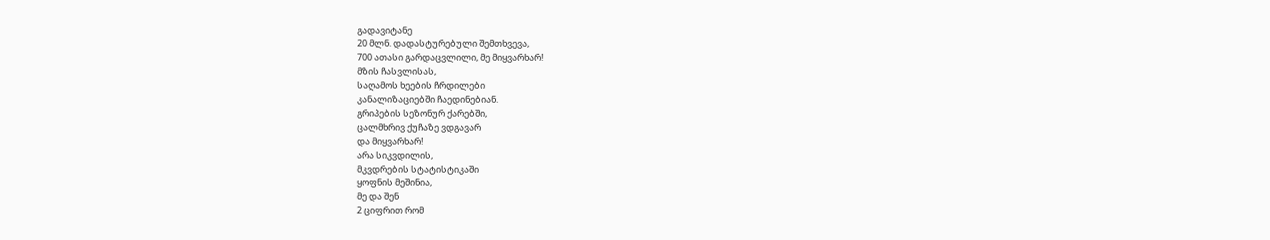გადავიტანე
20 მლნ. დადასტურებული შემთხვევა,
700 ათასი გარდაცვლილი, მე მიყვარხარ!
მზის ჩასვლისას,
საღამოს ხეების ჩრდილები
კანალიზაციებში ჩაედინებიან.
გრიპების სეზონურ ქარებში,
ცალმხრივ ქუჩაზე ვდგავარ
და მიყვარხარ!
არა სიკვდილის,
მკვდრების სტატისტიკაში
ყოფნის მეშინია,
მე და შენ
2 ციფრით რომ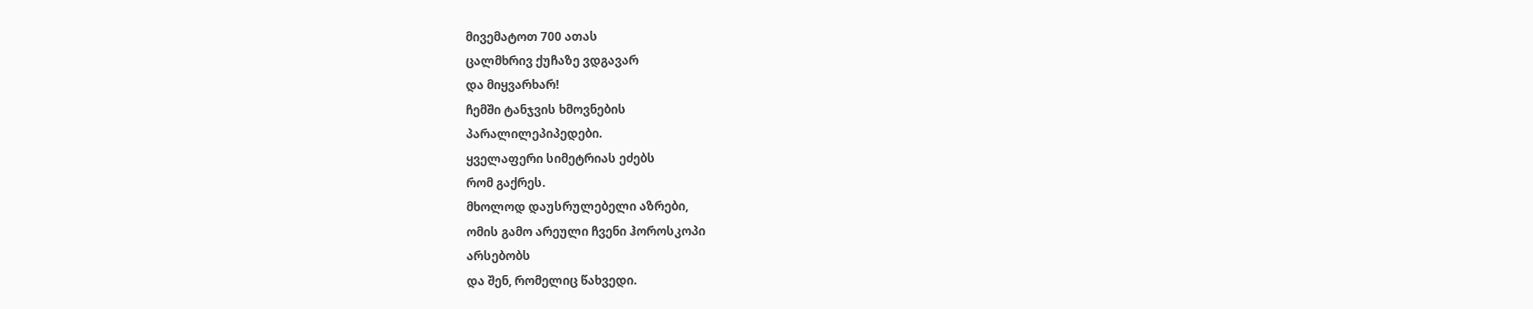მივემატოთ 700 ათას
ცალმხრივ ქუჩაზე ვდგავარ
და მიყვარხარ!
ჩემში ტანჯვის ხმოვნების
პარალილეპიპედები.
ყველაფერი სიმეტრიას ეძებს
რომ გაქრეს.
მხოლოდ დაუსრულებელი აზრები,
ომის გამო არეული ჩვენი ჰოროსკოპი
არსებობს
და შენ, რომელიც წახვედი.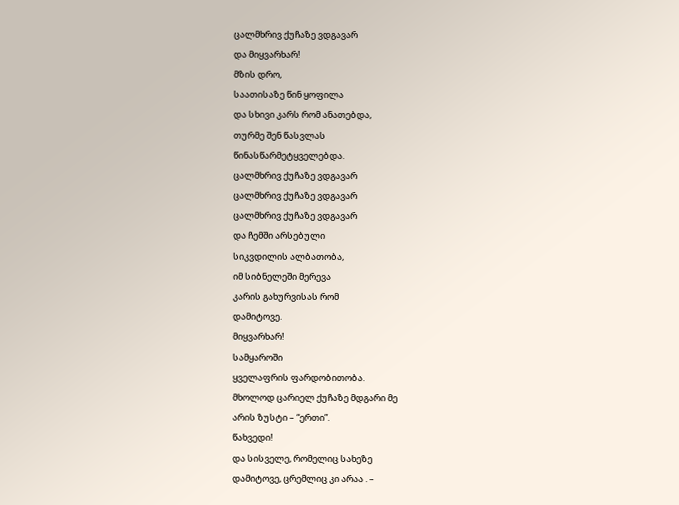ცალმხრივ ქუჩაზე ვდგავარ
და მიყვარხარ!
მზის დრო,
საათისაზე წინ ყოფილა
და სხივი კარს რომ ანათებდა,
თურმე შენ წასვლას
წინასწარმეტყველებდა.
ცალმხრივ ქუჩაზე ვდგავარ
ცალმხრივ ქუჩაზე ვდგავარ
ცალმხრივ ქუჩაზე ვდგავარ
და ჩემში არსებული
სიკვდილის ალბათობა,
იმ სიბნელეში მერევა
კარის გახურვისას რომ
დამიტოვე.
მიყვარხარ!
სამყაროში
ყველაფრის ფარდობითობა.
მხოლოდ ცარიელ ქუჩაზე მდგარი მე
არის ზუსტი – “ერთი”.
წახვედი!
და სისველე, რომელიც სახეზე
დამიტოვე, ცრემლიც კი არაა . –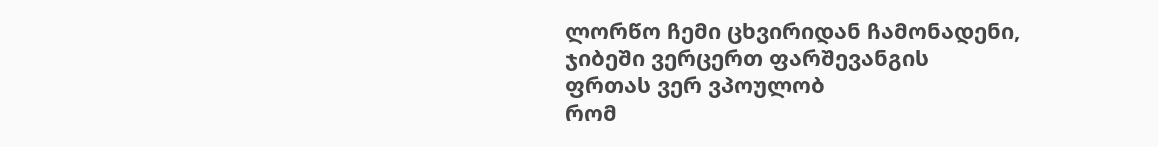ლორწო ჩემი ცხვირიდან ჩამონადენი,
ჯიბეში ვერცერთ ფარშევანგის
ფრთას ვერ ვპოულობ
რომ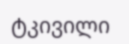ტკივილი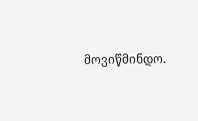მოვიწმინდო.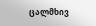ცალმხივ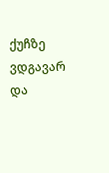ქუჩზე ვდგავარ
და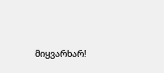მიყვარხარ!